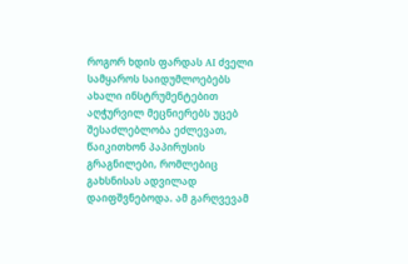როგორ ხდის ფარდას AI ძველი სამყაროს საიდუმლოებებს
ახალი ინსტრუმენტებით აღჭურვილ მეცნიერებს უცებ შესაძლებლობა ეძლევათ, წაიკითხონ პაპირუსის გრაგნილები, რომლებიც გახსნისას ადვილად დაიფშვნებოდა. ამ გარღვევამ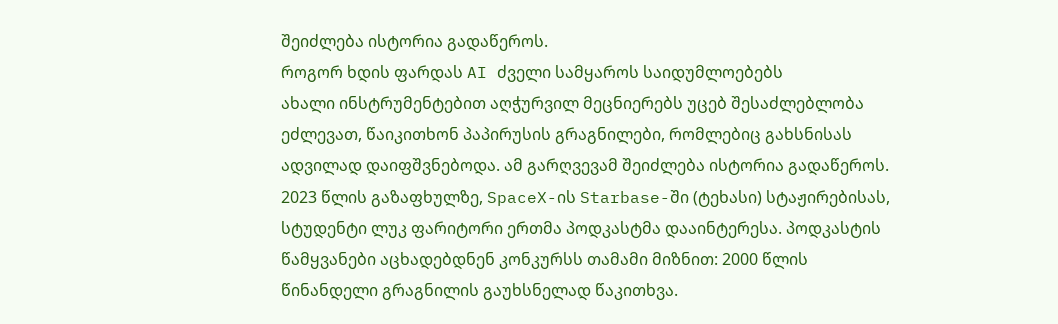შეიძლება ისტორია გადაწეროს.
როგორ ხდის ფარდას AI ძველი სამყაროს საიდუმლოებებს
ახალი ინსტრუმენტებით აღჭურვილ მეცნიერებს უცებ შესაძლებლობა ეძლევათ, წაიკითხონ პაპირუსის გრაგნილები, რომლებიც გახსნისას ადვილად დაიფშვნებოდა. ამ გარღვევამ შეიძლება ისტორია გადაწეროს.
2023 წლის გაზაფხულზე, SpaceX-ის Starbase-ში (ტეხასი) სტაჟირებისას, სტუდენტი ლუკ ფარიტორი ერთმა პოდკასტმა დააინტერესა. პოდკასტის წამყვანები აცხადებდნენ კონკურსს თამამი მიზნით: 2000 წლის წინანდელი გრაგნილის გაუხსნელად წაკითხვა.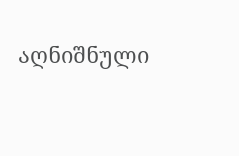აღნიშნული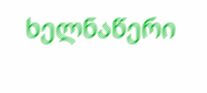ხელნაწერი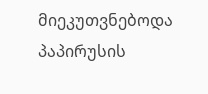მიეკუთვნებოდა პაპირუსის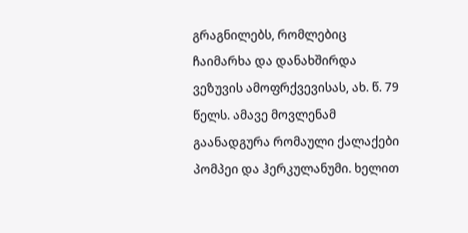გრაგნილებს, რომლებიც ჩაიმარხა და დანახშირდა ვეზუვის ამოფრქვევისას, ახ. წ. 79 წელს. ამავე მოვლენამ გაანადგურა რომაული ქალაქები პომპეი და ჰერკულანუმი. ხელით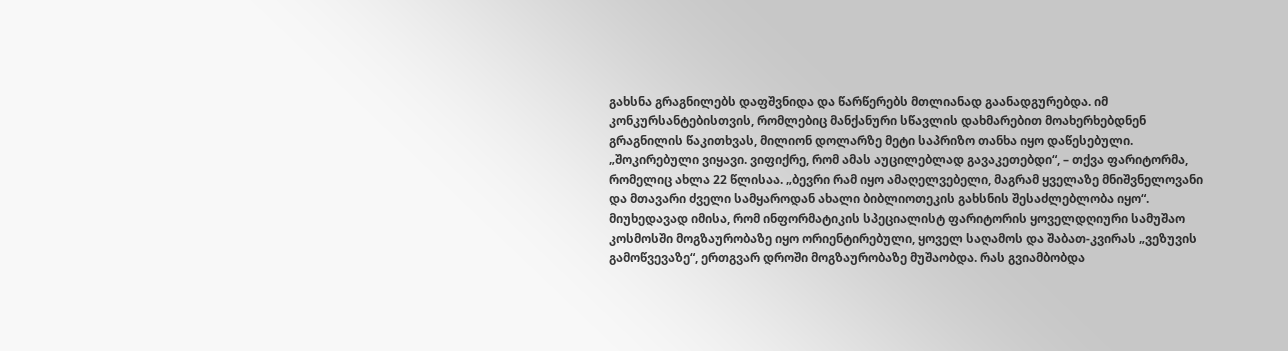გახსნა გრაგნილებს დაფშვნიდა და წარწერებს მთლიანად გაანადგურებდა. იმ კონკურსანტებისთვის, რომლებიც მანქანური სწავლის დახმარებით მოახერხებდნენ გრაგნილის წაკითხვას, მილიონ დოლარზე მეტი საპრიზო თანხა იყო დაწესებული.
„შოკირებული ვიყავი. ვიფიქრე, რომ ამას აუცილებლად გავაკეთებდი“, – თქვა ფარიტორმა, რომელიც ახლა 22 წლისაა. „ბევრი რამ იყო ამაღელვებელი, მაგრამ ყველაზე მნიშვნელოვანი და მთავარი ძველი სამყაროდან ახალი ბიბლიოთეკის გახსნის შესაძლებლობა იყო“.
მიუხედავად იმისა, რომ ინფორმატიკის სპეციალისტ ფარიტორის ყოველდღიური სამუშაო კოსმოსში მოგზაურობაზე იყო ორიენტირებული, ყოველ საღამოს და შაბათ-კვირას „ვეზუვის გამოწვევაზე“, ერთგვარ დროში მოგზაურობაზე მუშაობდა. რას გვიამბობდა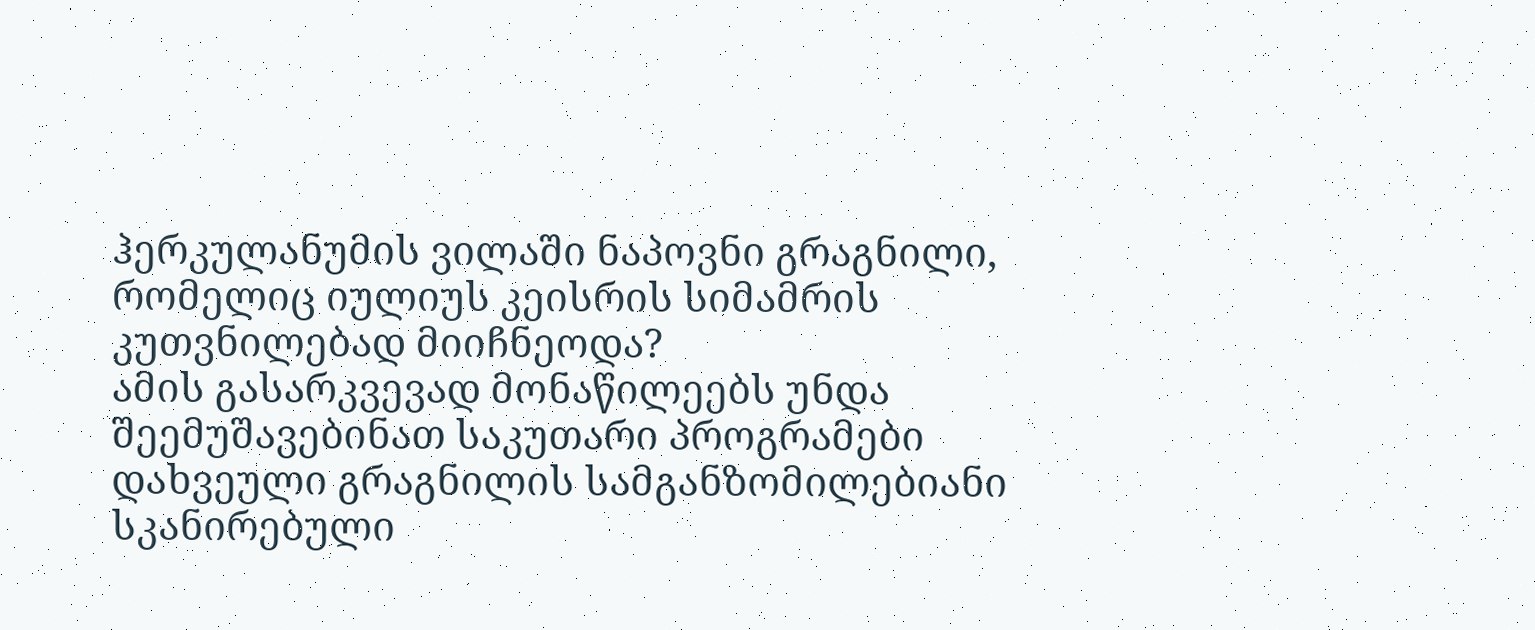ჰერკულანუმის ვილაში ნაპოვნი გრაგნილი, რომელიც იულიუს კეისრის სიმამრის კუთვნილებად მიიჩნეოდა?
ამის გასარკვევად მონაწილეებს უნდა შეემუშავებინათ საკუთარი პროგრამები დახვეული გრაგნილის სამგანზომილებიანი სკანირებული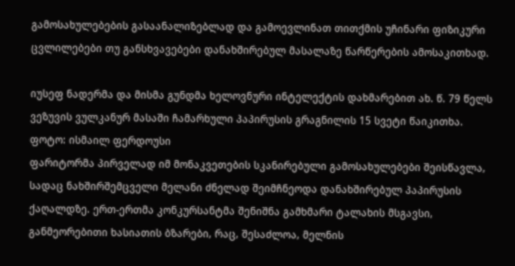გამოსახულებების გასაანალიზებლად და გამოევლინათ თითქმის უჩინარი ფიზიკური ცვლილებები თუ განსხვავებები დანახშირებულ მასალაზე წარწერების ამოსაკითხად.

იუსეფ ნადერმა და მისმა გუნდმა ხელოვნური ინტელექტის დახმარებით ახ. წ. 79 წელს ვეზუვის ვულკანურ მასაში ჩამარხული პაპირუსის გრაგნილის 15 სვეტი წაიკითხა.
ფოტო: ისმაილ ფერდოუსი
ფარიტორმა პირველად იმ მონაკვეთების სკანირებული გამოსახულებები შეისწავლა, სადაც ნახშირშემცველი მელანი ძნელად შეიმჩნეოდა დანახშირებულ პაპირუსის ქაღალდზე. ერთ-ერთმა კონკურსანტმა შენიშნა გამხმარი ტალახის მსგავსი, განმეორებითი ხასიათის ბზარები, რაც, შესაძლოა, მელნის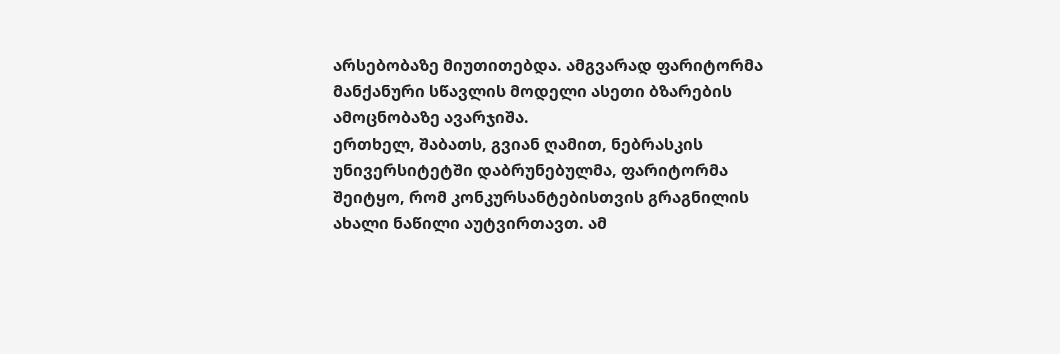არსებობაზე მიუთითებდა. ამგვარად ფარიტორმა მანქანური სწავლის მოდელი ასეთი ბზარების ამოცნობაზე ავარჯიშა.
ერთხელ, შაბათს, გვიან ღამით, ნებრასკის უნივერსიტეტში დაბრუნებულმა, ფარიტორმა შეიტყო, რომ კონკურსანტებისთვის გრაგნილის ახალი ნაწილი აუტვირთავთ. ამ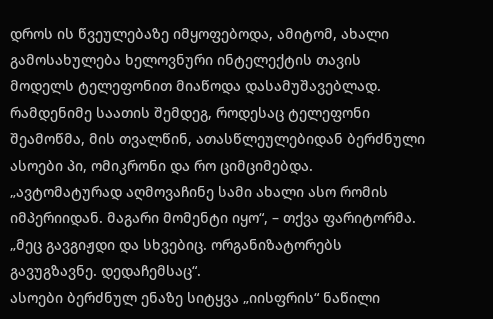დროს ის წვეულებაზე იმყოფებოდა, ამიტომ, ახალი გამოსახულება ხელოვნური ინტელექტის თავის მოდელს ტელეფონით მიაწოდა დასამუშავებლად. რამდენიმე საათის შემდეგ, როდესაც ტელეფონი შეამოწმა, მის თვალწინ, ათასწლეულებიდან ბერძნული ასოები პი, ომიკრონი და რო ციმციმებდა.
„ავტომატურად აღმოვაჩინე სამი ახალი ასო რომის იმპერიიდან. მაგარი მომენტი იყო“, – თქვა ფარიტორმა. „მეც გავგიჟდი და სხვებიც. ორგანიზატორებს გავუგზავნე. დედაჩემსაც“.
ასოები ბერძნულ ენაზე სიტყვა „იისფრის“ ნაწილი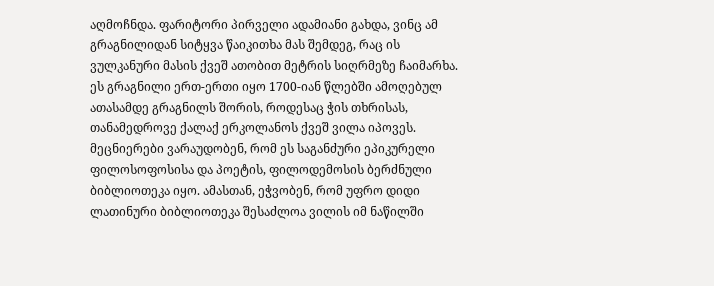აღმოჩნდა. ფარიტორი პირველი ადამიანი გახდა, ვინც ამ გრაგნილიდან სიტყვა წაიკითხა მას შემდეგ, რაც ის ვულკანური მასის ქვეშ ათობით მეტრის სიღრმეზე ჩაიმარხა.
ეს გრაგნილი ერთ-ერთი იყო 1700-იან წლებში ამოღებულ ათასამდე გრაგნილს შორის, როდესაც ჭის თხრისას, თანამედროვე ქალაქ ერკოლანოს ქვეშ ვილა იპოვეს. მეცნიერები ვარაუდობენ, რომ ეს საგანძური ეპიკურელი ფილოსოფოსისა და პოეტის, ფილოდემოსის ბერძნული ბიბლიოთეკა იყო. ამასთან, ეჭვობენ, რომ უფრო დიდი ლათინური ბიბლიოთეკა შესაძლოა ვილის იმ ნაწილში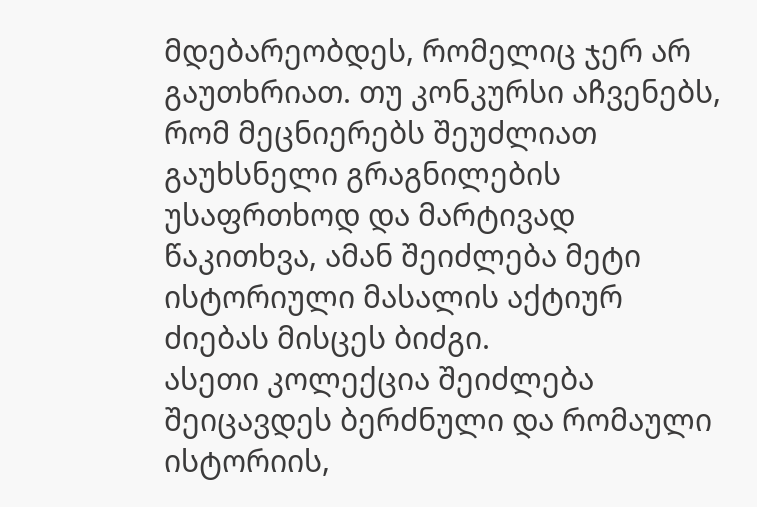მდებარეობდეს, რომელიც ჯერ არ გაუთხრიათ. თუ კონკურსი აჩვენებს, რომ მეცნიერებს შეუძლიათ გაუხსნელი გრაგნილების უსაფრთხოდ და მარტივად წაკითხვა, ამან შეიძლება მეტი ისტორიული მასალის აქტიურ ძიებას მისცეს ბიძგი.
ასეთი კოლექცია შეიძლება შეიცავდეს ბერძნული და რომაული ისტორიის,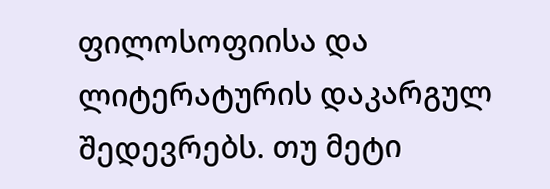ფილოსოფიისა და ლიტერატურის დაკარგულ შედევრებს. თუ მეტი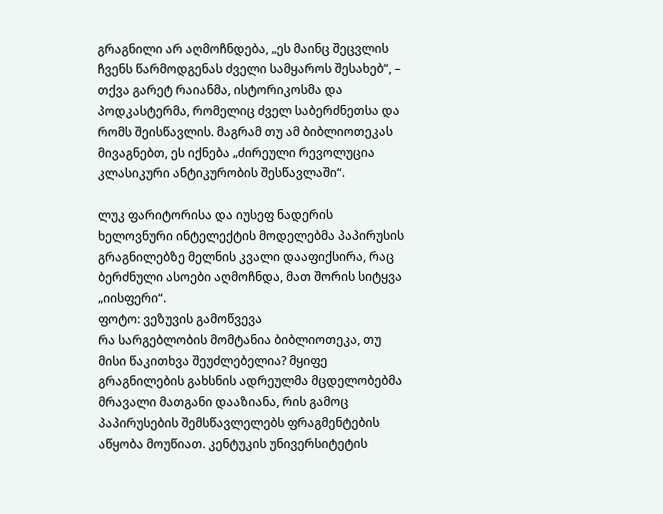გრაგნილი არ აღმოჩნდება, „ეს მაინც შეცვლის ჩვენს წარმოდგენას ძველი სამყაროს შესახებ“, – თქვა გარეტ რაიანმა, ისტორიკოსმა და პოდკასტერმა, რომელიც ძველ საბერძნეთსა და რომს შეისწავლის. მაგრამ თუ ამ ბიბლიოთეკას მივაგნებთ, ეს იქნება „ძირეული რევოლუცია კლასიკური ანტიკურობის შესწავლაში“.

ლუკ ფარიტორისა და იუსეფ ნადერის ხელოვნური ინტელექტის მოდელებმა პაპირუსის გრაგნილებზე მელნის კვალი დააფიქსირა, რაც ბერძნული ასოები აღმოჩნდა, მათ შორის სიტყვა „იისფერი“.
ფოტო: ვეზუვის გამოწვევა
რა სარგებლობის მომტანია ბიბლიოთეკა, თუ მისი წაკითხვა შეუძლებელია? მყიფე გრაგნილების გახსნის ადრეულმა მცდელობებმა მრავალი მათგანი დააზიანა, რის გამოც პაპირუსების შემსწავლელებს ფრაგმენტების აწყობა მოუწიათ. კენტუკის უნივერსიტეტის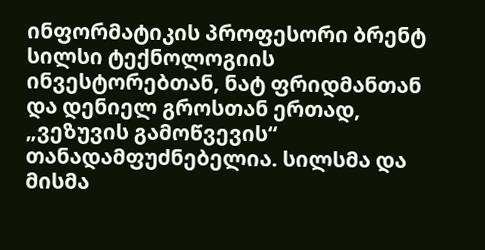ინფორმატიკის პროფესორი ბრენტ სილსი ტექნოლოგიის ინვესტორებთან, ნატ ფრიდმანთან და დენიელ გროსთან ერთად, „ვეზუვის გამოწვევის“ თანადამფუძნებელია. სილსმა და მისმა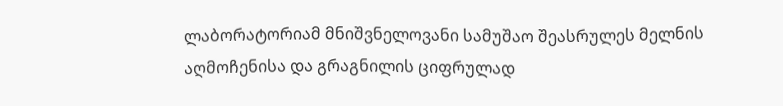ლაბორატორიამ მნიშვნელოვანი სამუშაო შეასრულეს მელნის აღმოჩენისა და გრაგნილის ციფრულად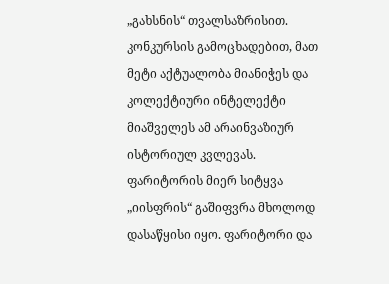„გახსნის“ თვალსაზრისით. კონკურსის გამოცხადებით, მათ მეტი აქტუალობა მიანიჭეს და კოლექტიური ინტელექტი მიაშველეს ამ არაინვაზიურ ისტორიულ კვლევას.
ფარიტორის მიერ სიტყვა „იისფრის“ გაშიფვრა მხოლოდ დასაწყისი იყო. ფარიტორი და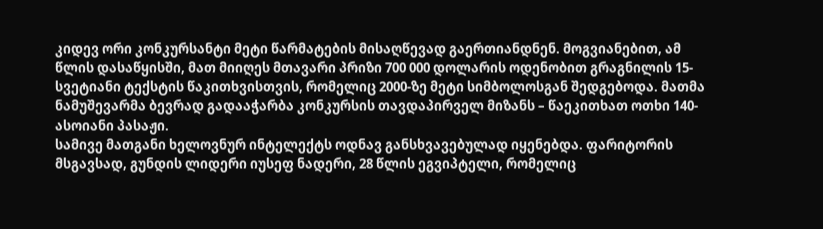კიდევ ორი კონკურსანტი მეტი წარმატების მისაღწევად გაერთიანდნენ. მოგვიანებით, ამ წლის დასაწყისში, მათ მიიღეს მთავარი პრიზი 700 000 დოლარის ოდენობით გრაგნილის 15-სვეტიანი ტექსტის წაკითხვისთვის, რომელიც 2000-ზე მეტი სიმბოლოსგან შედგებოდა. მათმა ნამუშევარმა ბევრად გადააჭარბა კონკურსის თავდაპირველ მიზანს – წაეკითხათ ოთხი 140-ასოიანი პასაჟი.
სამივე მათგანი ხელოვნურ ინტელექტს ოდნავ განსხვავებულად იყენებდა. ფარიტორის მსგავსად, გუნდის ლიდერი იუსეფ ნადერი, 28 წლის ეგვიპტელი, რომელიც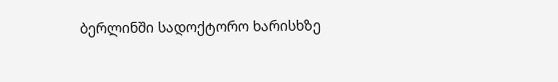ბერლინში სადოქტორო ხარისხზე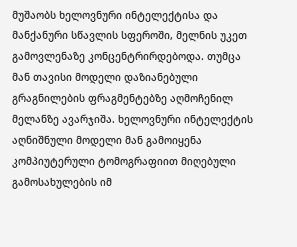მუშაობს ხელოვნური ინტელექტისა და მანქანური სწავლის სფეროში, მელნის უკეთ გამოვლენაზე კონცენტრირდებოდა. თუმცა მან თავისი მოდელი დაზიანებული გრაგნილების ფრაგმენტებზე აღმოჩენილ მელანზე ავარჯიშა. ხელოვნური ინტელექტის აღნიშნული მოდელი მან გამოიყენა კომპიუტერული ტომოგრაფიით მიღებული გამოსახულების იმ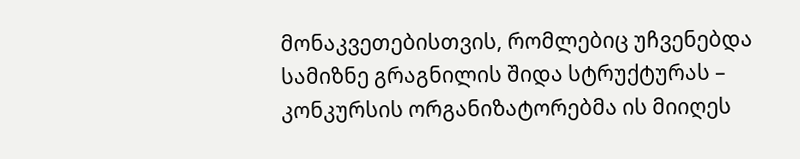მონაკვეთებისთვის, რომლებიც უჩვენებდა სამიზნე გრაგნილის შიდა სტრუქტურას – კონკურსის ორგანიზატორებმა ის მიიღეს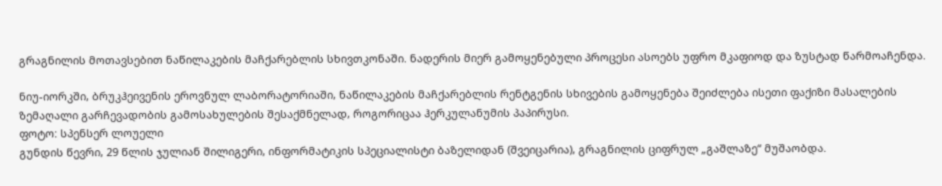გრაგნილის მოთავსებით ნაწილაკების მაჩქარებლის სხივთკონაში. ნადერის მიერ გამოყენებული პროცესი ასოებს უფრო მკაფიოდ და ზუსტად წარმოაჩენდა.

ნიუ-იორკში, ბრუკჰეივენის ეროვნულ ლაბორატორიაში, ნაწილაკების მაჩქარებლის რენტგენის სხივების გამოყენება შეიძლება ისეთი ფაქიზი მასალების ზემაღალი გარჩევადობის გამოსახულების შესაქმნელად, როგორიცაა ჰერკულანუმის პაპირუსი.
ფოტო: სპენსერ ლოუელი
გუნდის წევრი, 29 წლის ჯულიან შილიგერი, ინფორმატიკის სპეციალისტი ბაზელიდან (შვეიცარია), გრაგნილის ციფრულ „გაშლაზე“ მუშაობდა.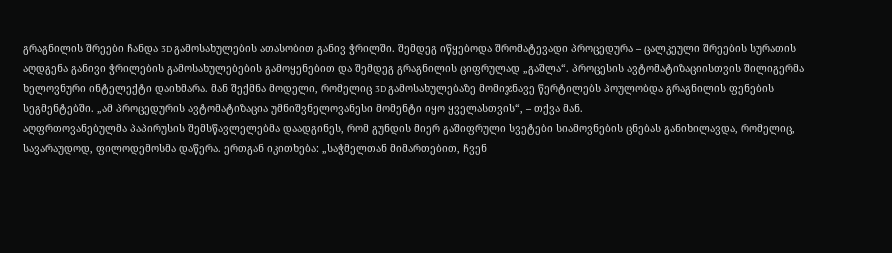გრაგნილის შრეები ჩანდა 3D გამოსახულების ათასობით განივ ჭრილში. შემდეგ იწყებოდა შრომატევადი პროცედურა – ცალკეული შრეების სურათის აღდგენა განივი ჭრილების გამოსახულებების გამოყენებით და შემდეგ გრაგნილის ციფრულად „გაშლა“. პროცესის ავტომატიზაციისთვის შილიგერმა ხელოვნური ინტელექტი დაიხმარა. მან შექმნა მოდელი, რომელიც 3D გამოსახულებაზე მომიჯნავე წერტილებს პოულობდა გრაგნილის ფენების სეგმენტებში. „ამ პროცედურის ავტომატიზაცია უმნიშვნელოვანესი მომენტი იყო ყველასთვის“, – თქვა მან.
აღფრთოვანებულმა პაპირუსის შემსწავლელებმა დაადგინეს, რომ გუნდის მიერ გაშიფრული სვეტები სიამოვნების ცნებას განიხილავდა, რომელიც, სავარაუდოდ, ფილოდემოსმა დაწერა. ერთგან იკითხება: „საჭმელთან მიმართებით, ჩვენ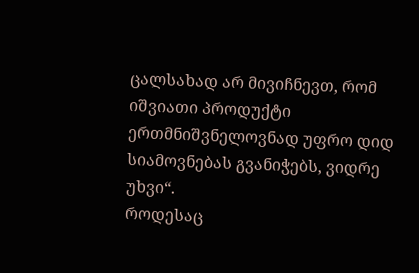ცალსახად არ მივიჩნევთ, რომ იშვიათი პროდუქტი ერთმნიშვნელოვნად უფრო დიდ სიამოვნებას გვანიჭებს, ვიდრე უხვი“.
როდესაც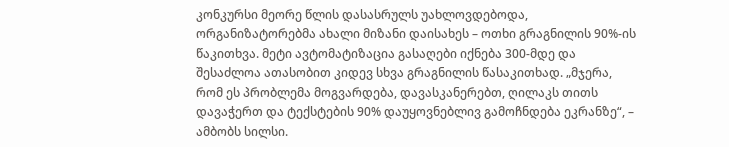კონკურსი მეორე წლის დასასრულს უახლოვდებოდა, ორგანიზატორებმა ახალი მიზანი დაისახეს – ოთხი გრაგნილის 90%-ის წაკითხვა. მეტი ავტომატიზაცია გასაღები იქნება 300-მდე და შესაძლოა ათასობით კიდევ სხვა გრაგნილის წასაკითხად. „მჯერა, რომ ეს პრობლემა მოგვარდება, დავასკანერებთ, ღილაკს თითს დავაჭერთ და ტექსტების 90% დაუყოვნებლივ გამოჩნდება ეკრანზე“, – ამბობს სილსი.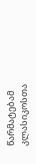წარმატებამ კლასიკოსთა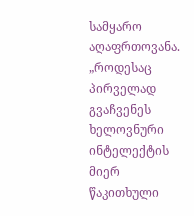სამყარო აღაფრთოვანა. „როდესაც პირველად გვაჩვენეს ხელოვნური ინტელექტის მიერ წაკითხული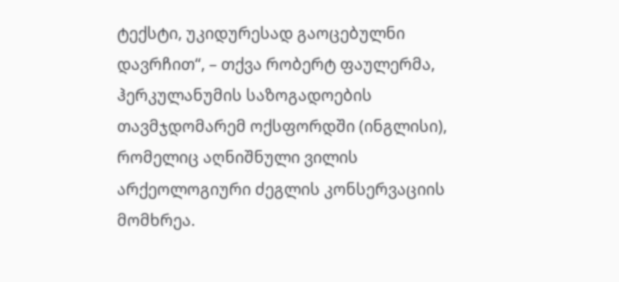ტექსტი, უკიდურესად გაოცებულნი დავრჩით“, – თქვა რობერტ ფაულერმა, ჰერკულანუმის საზოგადოების თავმჯდომარემ ოქსფორდში (ინგლისი), რომელიც აღნიშნული ვილის არქეოლოგიური ძეგლის კონსერვაციის მომხრეა.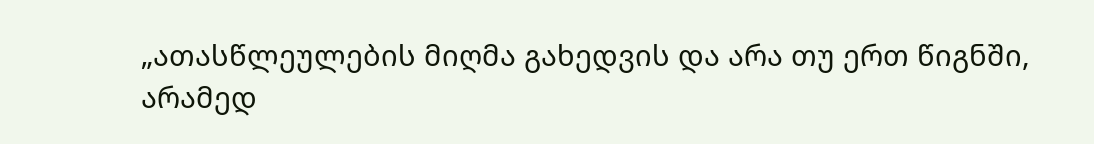„ათასწლეულების მიღმა გახედვის და არა თუ ერთ წიგნში, არამედ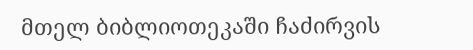მთელ ბიბლიოთეკაში ჩაძირვის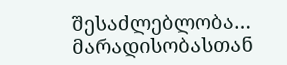შესაძლებლობა… მარადისობასთან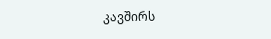კავშირს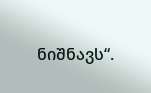ნიშნავს“.